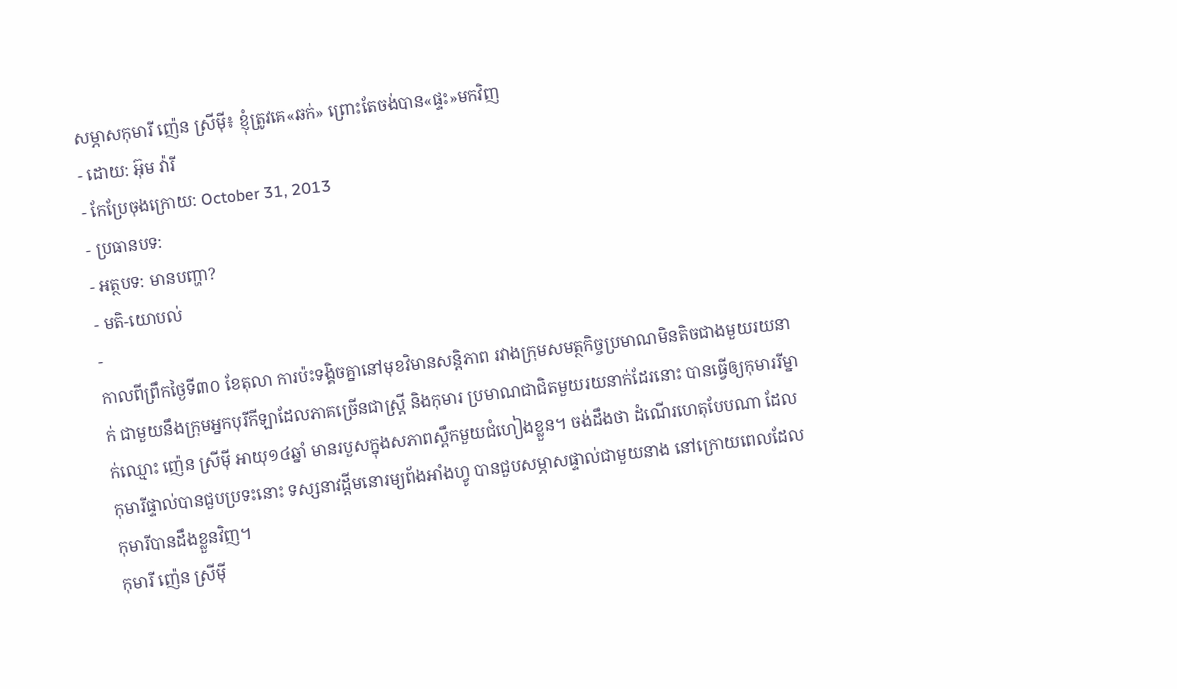សម្ភាសកុមារី ញ៉េន ស្រីម៉ី៖ ខ្ញុំត្រូវគេ«ឆក់» ព្រោះតែចង់បាន«ផ្ទះ»មកវិញ
- ដោយ: អ៊ុម វ៉ារី
- កែប្រែចុងក្រោយ: October 31, 2013
- ប្រធានបទ:
- អត្ថបទ: មានបញ្ហា?
- មតិ-យោបល់
-
កាលពីព្រឹកថ្ងៃទី៣០ ខែតុលា ការប៉ះទង្គិចគ្នានៅមុខវិមានសន្តិភាព រវាងក្រុមសមត្ថកិច្ចប្រមាណមិនតិចជាងមួយរយនាក់ ជាមួយនឹងក្រុមអ្នកបុរីកីឡាដែលភាគច្រើនជាស្រ្តី និងកុមារ ប្រមាណជាជិតមួយរយនាក់ដែរនោះ បានធ្វើឲ្យកុមាររីម្នាក់ឈ្មោះ ញ៉េន ស្រីម៉ី អាយុ១៤ឆ្នាំ មានរបួសក្នុងសភាពស្ពឹកមួយជំហៀងខ្លួន។ ចង់ដឹងថា ដំណើរហេតុបែបណា ដែលកុមារីផ្ទាល់បានជួបប្រទះនោះ ទស្សនាវដ្ដីមនោរម្យព័ងអាំងហ្វូ បានជួបសម្ភាសផ្ទាល់ជាមួយនាង នៅក្រោយពេលដែលកុមារីបានដឹងខ្លួនវិញ។
កុមារី ញ៉េន ស្រីម៉ី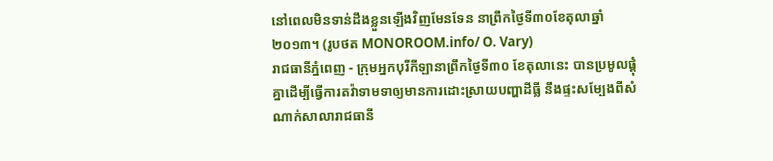នៅពេលមិនទាន់ដឹងខ្លួនឡើងវិញមែនទែន នាព្រឹកថ្ងៃទី៣០ខែតុលាឆ្នាំ២០១៣។ (រូបថត MONOROOM.info/ O. Vary)
រាជធានីភ្នំពេញ - ក្រុមអ្នកបុរីកីឡានាព្រឹកថ្ងៃទី៣០ ខែតុលានេះ បានប្រមូលផ្តុំគ្នាដើម្បីធ្វើការតវ៉ាទាមទាឲ្យមានការដោះស្រាយបញ្ហាដីធ្លី នឹងផ្ទះសម្បែងពីសំណាក់សាលារាជធានី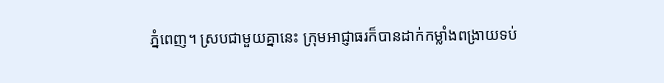ភ្នំពេញ។ ស្របជាមួយគ្នានេះ ក្រុមអាជ្ញាធរក៏បានដាក់កម្លាំងពង្រាយទប់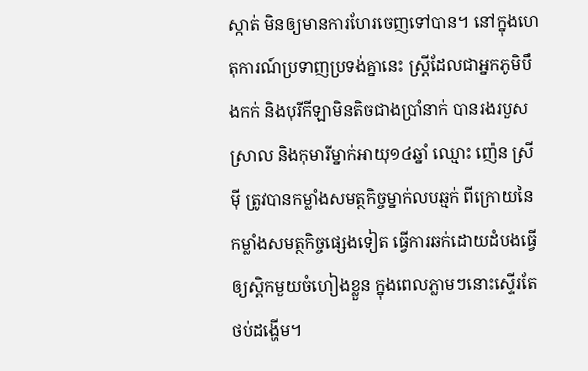ស្កាត់ មិនឲ្យមានការហែរចេញទៅបាន។ នៅក្នុងហេតុការណ៍ប្រទាញប្រទង់គ្នានេះ ស្រ្តីដែលជាអ្នកភូមិបឹងកក់ និងបុរីកីឡាមិនតិចជាងប្រាំនាក់ បានរងរបួសស្រាល និងកុមារីម្នាក់អាយុ១៤ឆ្នាំ ឈ្មោះ ញ៉េន ស្រីម៉ី ត្រូវបានកម្លាំងសមត្ថកិច្ចម្នាក់លបឆ្មក់ ពីក្រោយនៃកម្លាំងសមត្ថកិច្ចផ្សេងទៀត ធ្វើការឆក់ដោយដំបងធ្វើឲ្យស្ពិកមួយចំហៀងខ្លួន ក្នុងពេលភ្លាមៗនោះស្ទើរតែថប់ដង្ហើម។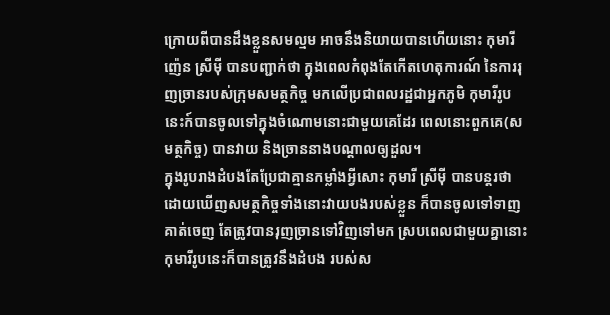ក្រោយពីបានដឹងខ្លួនសមល្មម អាចនឹងនិយាយបានហើយនោះ កុមារី ញ៉េន ស្រីម៉ី បានបញ្ជាក់ថា ក្នុងពេលកំពុងតែកើតហេតុការណ៍ នៃការរុញច្រានរបស់ក្រុមសមត្ថកិច្ច មកលើប្រជាពលរដ្ឋជាអ្នកភូមិ កុមារីរូបនេះក៍បានចូលទៅក្នុងចំណោមនោះជាមួយគេដែរ ពេលនោះពួកគេ(សមត្ថកិច្ច) បានវាយ និងច្រាននាងបណ្តាលឲ្យដួល។
ក្នុងរូបរាងដំបងតែប្រែជាគ្មានកម្លាំងអ្វីសោះ កុមារី ស្រីម៉ី បានបន្តរថា ដោយឃើញសមត្ថកិច្ចទាំងនោះវាយបងរបស់ខ្លួន ក៏បានចូលទៅទាញគាត់ចេញ តែត្រូវបានរុញច្រានទៅវិញទៅមក ស្របពេលជាមួយគ្នានោះ កុមារីរូបនេះក៏បានត្រូវនឹងដំបង របស់ស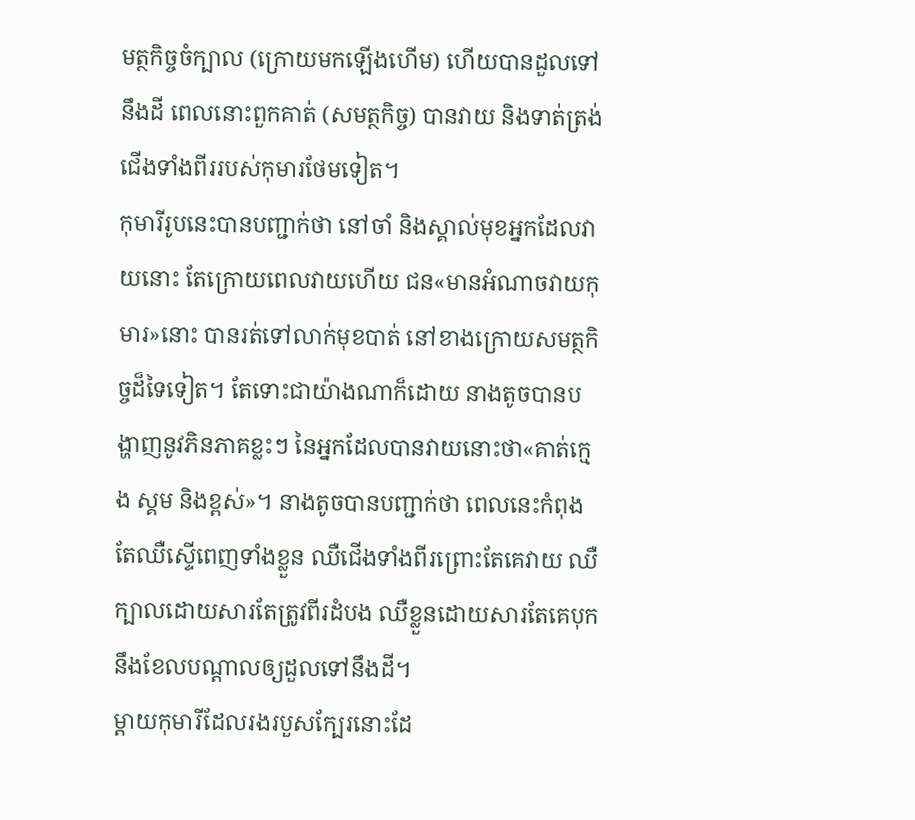មត្ថកិច្ចចំក្បាល (ក្រោយមកឡើងហើម) ហើយបានដួលទៅនឹងដី ពេលនោះពួកគាត់ (សមត្ថកិច្ច) បានវាយ និងទាត់ត្រង់ជើងទាំងពីររបស់កុមារថែមទៀត។
កុមារីរូបនេះបានបញ្ជាក់ថា នៅចាំ និងស្គាល់មុខអ្នកដែលវាយនោះ តែក្រោយពេលវាយហើយ ជន«មានអំណាចវាយកុមារ»នោះ បានរត់ទៅលាក់មុខបាត់ នៅខាងក្រោយសមត្ថកិច្ចដ៏ទៃទៀត។ តែទោះជាយ៉ាងណាក៏ដោយ នាងតូចបានបង្ហាញនូវភិនភាគខ្លះៗ នៃអ្នកដែលបានវាយនោះថា«គាត់ក្មេង ស្គម និងខ្ពស់»។ នាងតូចបានបញ្ជាក់ថា ពេលនេះកំពុងតែឈឺស្ទើពេញទាំងខ្លួន ឈឺជើងទាំងពីរព្រោះតែគេវាយ ឈឺក្បាលដោយសារតែត្រូវពីរដំបង ឈឺខ្លួនដោយសារតែគេបុក នឹងខែលបណ្តាលឲ្យដួលទៅនឹងដី។
ម្តាយកុមារីដែលរងរបួសក្បែរនោះដែ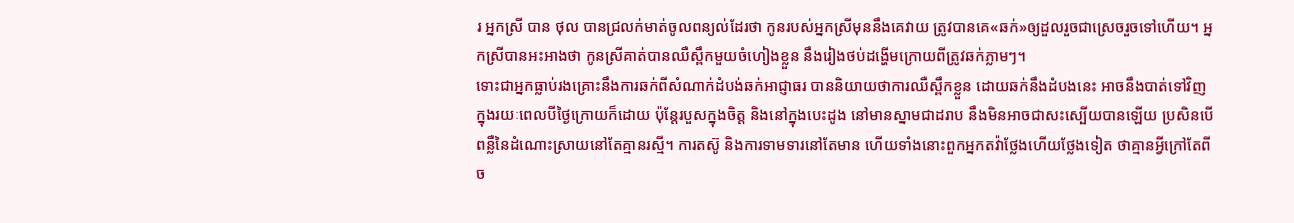រ អ្នកស្រី បាន ថុល បានជ្រលក់មាត់ចូលពន្យល់ដែរថា កូនរបស់អ្នកស្រីមុននឹងគេវាយ ត្រូវបានគេ«ឆក់»ឲ្យដួលរួចជាស្រេចរួចទៅហើយ។ អ្នកស្រីបានអះអាងថា កូនស្រីគាត់បានឈឺស្ពឹកមួយចំហៀងខ្លួន នឹងរៀងថប់ដង្ហើមក្រោយពីត្រូវឆក់ភ្លាមៗ។
ទោះជាអ្នកធ្លាប់រងគ្រោះនឹងការឆក់ពីសំណាក់ដំបង់ឆក់អាជ្ញាធរ បាននិយាយថាការឈឺស្ពឹកខ្លួន ដោយឆក់នឹងដំបងនេះ អាចនឹងបាត់ទៅវិញក្នុងរយៈពេលបីថ្ងៃក្រោយក៏ដោយ ប៉ុន្តែរបួសក្នុងចិត្ត និងនៅក្នុងបេះដូង នៅមានស្នាមជាដរាប នឹងមិនអាចជាសះស្បើយបានឡើយ ប្រសិនបើពន្លឺនៃដំណោះស្រាយនៅតែគ្មានរស្មី។ ការតស៊ូ និងការទាមទារនៅតែមាន ហើយទាំងនោះពួកអ្នកតវ៉ាថ្លែងហើយថ្លែងទៀត ថាគ្មានអ្វីក្រៅតែពី ច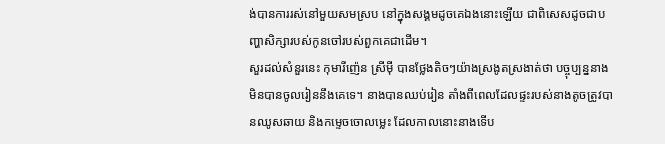ង់បានការរស់នៅមួយសមស្រប នៅក្នុងសង្គមដូចគេឯងនោះឡើយ ជាពិសេសដូចជាបញ្ហាសិក្សារបស់កូនចៅរបស់ពួកគេជាដើម។
សួរដល់សំនួរនេះ កុមារីញ៉េន ស្រីម៉ី បានថ្លែងតិចៗយ៉ាងស្រងូតស្រងាត់ថា បច្ចុប្បន្ននាងមិនបានចូលរៀននឹងគេទេ។ នាងបានឈប់រៀន តាំងពីពេលដែលផ្ទះរបស់នាងតូចត្រូវបានឈូសឆាយ និងកម្ទេចចោលម្លេះ ដែលកាលនោះនាងទើប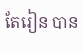តែរៀន បាន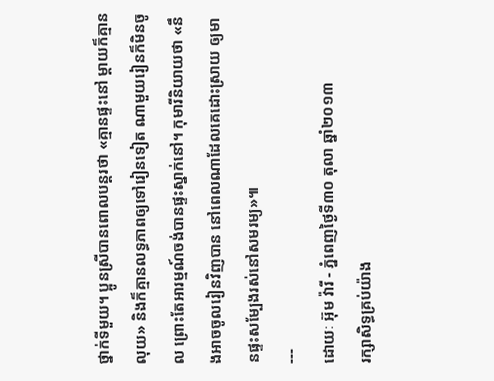ថ្នាក់ទីមួយ។ ប្អូនស្រីបានពោលបន្តរថា «គ្មានផ្ទះនៅ ម្តាយក៏គ្មានលុយ» និងក៏គ្មានលទ្ធភាពឲ្យទៅរៀនទៀត ណាមួយរៀនក៏មិនចូល ព្រោះតែអារម្មណ៍ចង់បានផ្ទះស្នាក់នៅ។ កុមារីនិយាយថា «នឹងអាចចូលរៀនវិញបាន នៅពេលណាដែលគេដោះស្រាយ ឲ្យមានផ្ទះសម្បែងរស់នៅសមរម្យ»៕
---
ដោយៈ អ៊ុម វ៉ារី - ភ្នំពេញថ្ងៃទី៣០ តុលា ឆ្នាំ២០១៣
រក្សាសិទ្ធគ្រប់យ៉ាង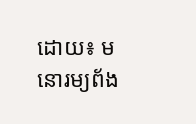ដោយ៖ មនោរម្យព័ង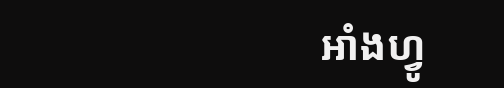អាំងហ្វូ